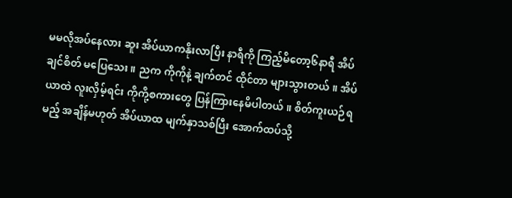မမလိုအပ်နေလား ဆူး အိပ်ယာကနိုးလာပြီး နာရီကို ကြည့်မိတော့၆နာရီ အိပ်ချင်စိတ် မပြေသေး။ ညက ကိုကိုနဲ့ ချက်တင် ထိုင်တာ များသွားတယ်။ အိပ်ယာထဲ လူးလှိမ့်ရင်း ကိုကို့စကားတွေ ပြန်ကြားနေမိပါတယ်။ စိတ်ကူးယဉ်ရမည့် အချိန်မဟုတ် အိပ်ယာထ မျက်နှာသစ်ပြီး အောက်ထပ်သို့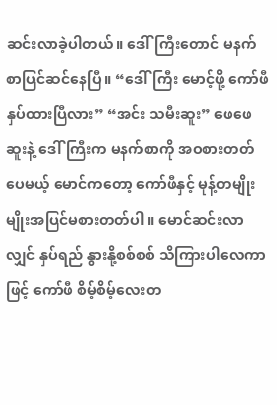ဆင်းလာခဲ့ပါတယ်။ ဒေါ်ကြီးတောင် မနက်စာပြင်ဆင်နေပြီ။ “ဒေါ်ကြီး မောင့်ဖို့ ကော်ဖီနှပ်ထားပြီလား” “အင်း သမီးဆူး” ဖေဖေ ဆူးနဲ့ ဒေါ်ကြီးက မနက်စာကို အဝစားတတ်ပေမယ့် မောင်ကတော့ ကော်ဖီနှင့် မုန့်တမျိုးမျိုးအပြင်မစားတတ်ပါ။ မောင်ဆင်းလာလျှင် နှပ်ရည် နွားနို့စစ်စစ် သိကြားပါလေကာဖြင့် ကော်ဖီ စိမ့်စိမ့်လေးတ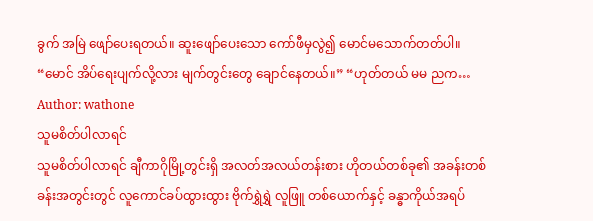ခွက် အမြဲ ဖျော်ပေးရတယ်။ ဆူးဖျော်ပေးသော ကော်ဖီမှလွဲ၍ မောင်မသောက်တတ်ပါ။ “မောင် အိပ်ရေးပျက်လို့လား မျက်တွင်းတွေ ချောင်နေတယ်။” “ဟုတ်တယ် မမ ညက…
Author: wathone
သူမစိတ်ပါလာရင်
သူမစိတ်ပါလာရင် ချီကာဂိုမြို့တွင်းရှိ အလတ်အလယ်တန်းစား ဟိုတယ်တစ်ခု၏ အခန်းတစ်ခန်းအတွင်းတွင် လူကောင်ခပ်ထွားထွား ဗိုက်ရွှဲရွှဲ လူဖြူ တစ်ယောက်နှင့် ခန္ဓာကိုယ်အရပ်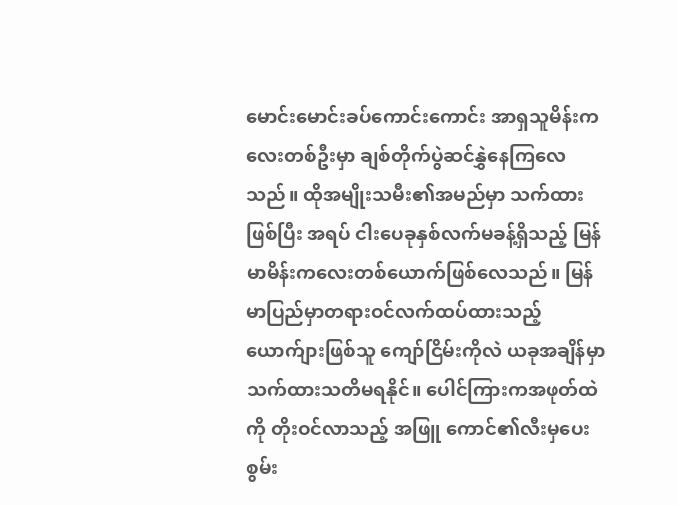မောင်းမောင်းခပ်ကောင်းကောင်း အာရှသူမိန်းကလေးတစ်ဦးမှာ ချစ်တိုက်ပွဲဆင်နွှဲနေကြလေသည်။ ထိုအမျိုးသမီး၏အမည်မှာ သက်ထားဖြစ်ပြီး အရပ် ငါးပေခုနှစ်လက်မခန့်ရှိသည့် မြန်မာမိန်းကလေးတစ်ယောက်ဖြစ်လေသည်။ မြန်မာပြည်မှာတရားဝင်လက်ထပ်ထားသည့် ယောက်ျားဖြစ်သူ ကျော်ငြိမ်းကိုလဲ ယခုအချိန်မှာသက်ထားသတိမရနိုင်။ ပေါင်ကြားကအဖုတ်ထဲကို တိုးဝင်လာသည့် အဖြူ ကောင်၏လီးမှပေးစွမ်း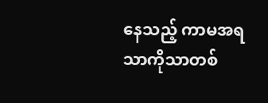နေသည့် ကာမအရသာကိုသာတစ်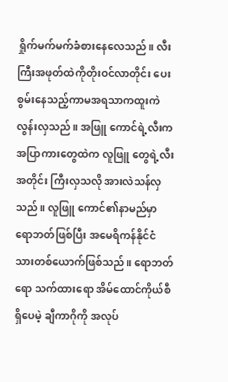ရှိုက်မက်မက်ခံစားနေလေသည်။ လီးကြီးအဖုတ်ထဲကိုတိုးဝင်လာတိုင်း ပေးစွမ်းနေသည့်ကာမအရသာကထူးကဲလွန်းလှသည်။ အဖြူ ကောင်ရဲ့လီးက အပြာကားတွေထဲက လူဖြူ တွေရဲ့လီးအတိုင်း ကြီးလှသလို အားလဲသန်လှသည်။ လူဖြူ ကောင်၏နာမည်မှာ ရောဘတ်ဖြစ်ပြီး အမေရိကန်နိုင်ငံသားတစ်ယောက်ဖြစ်သည်။ ရောဘတ်ရော သက်ထားရော အိမ်ထောင်ကိုယ်စီရှိပေမဲ့ ချီကာဂိုကို အလုပ်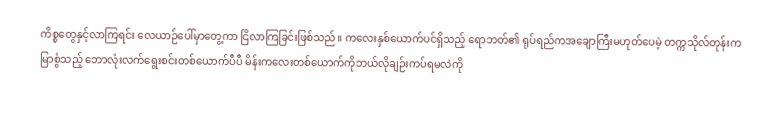ကိစ္စတွေနှင့်လာကြရင်း လေယာဉ်ပေါ်မှာတွေ့ကာ ငြိလာကြခြင်းဖြစ်သည်။ ကလေးနှစ်ယောက်ပင်ရှိသည့် ရောဘတ်၏ ရုပ်ရည်ကအချောကြီးမဟုတ်ပေမဲ့ တက္ကသိုလ်တုန်းက မြာစွံသည့် ဘောလုံးလက်ရွေးစင်းတစ်ယောက်ပီပီ မိန်းကလေးတစ်ယောက်ကိုဘယ်လိုချဉ်းကပ်ရမလဲကို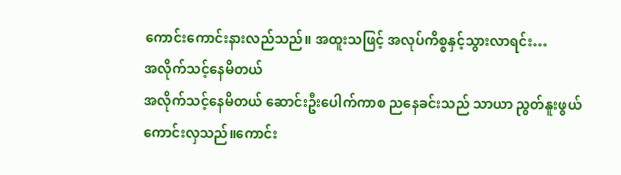ကောင်းကောင်းနားလည်သည်။ အထူးသဖြင့် အလုပ်ကိစ္စနှင့်သွားလာရင်း…
အလိုက်သင့်နေမိတယ်
အလိုက်သင့်နေမိတယ် ဆောင်းဦးပေါက်ကာစ ညနေခင်းသည် သာယာ ညွတ်နူးဖွယ်ကောင်းလှသည်။ကောင်း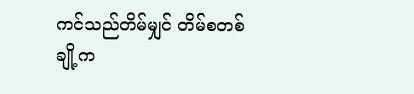ကင်သည်တိမ်မျှင် တိမ်စတစ်ချို့က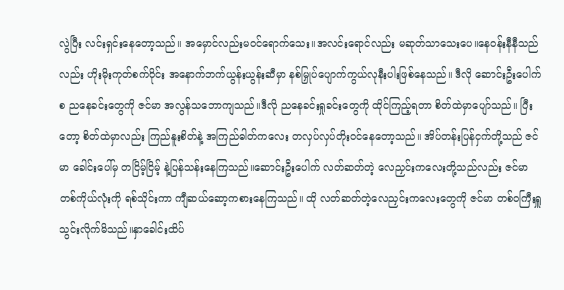လွဲပြီး လင်းရှင်းနေတော့သည်။ အမှောင်လည်းမဝင်ရောက်သေး။အလင်းရောင်လည်း မဆုတ်သာသေးပေ။နေဝန်းနီနီသည်လည်း ဟိုးမိုးကုတ်စက်ဝိုင်း အနောက်ဘက်ယွန်းယွန်းဆီမှာ နစ်မြှုပ်ပျောက်ကွယ်လုနီးပါးဖြစ်နေသည်။ ဒီလို ဆောင်းဦးပေါက်စ ညနေခင်းတွေကို ဇင်မာ အလွန်သဘောကျသည်။ဒီလို ညနေခင်းရှုခင်းတွေကို ထိုင်ကြည့်ရတာ စိတ်ထဲမှာပျော်သည်။ ပြီးတော့ စိတ်ထဲမှာလည်း ကြည်နူးစိတ်နဲ့ အကြည်ဓါတ်ကလေး တလှပ်လှပ်တိုးဝင်နေတော့သည်။ အိပ်တန်းပြန်ငှက်တို့သည် ဇင်မာ ခေါင်းပေါ်မှ တငြိမ့်ငြိမ့် နဲ့ပြန်သန်းနေကြသည်။ဆောင်းဦးပေါက် လတ်ဆတ်တဲ့ လေညှင်းကလေးတို့သည်လည်း ဇင်မာ တစ်ကိုယ်လုံးကို ရစ်သိုင်းကာ ကျီဆယ်ဆော့ကစားနေကြသည်။ ထို လတ်ဆတ်တဲ့လေညှင်းကလေးတွေကို ဇင်မာ တစ်ဝကြီးရှူ သွင်းလိုက်မိသည်။နှာခေါင်းထိပ်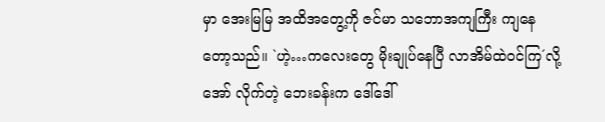မှာ အေးမြမြ အထိအတွေ့ကို ဇင်မာ သဘောအကျကြီး ကျနေတော့သည်။ `ဟဲ့…ကလေးတွေ မိုးချုပ်နေပြီ လာအိမ်ထဲဝင်ကြ´လို့အော် လိုက်တဲ့ ဘေးခန်းက ဒေါ်ဒေါ်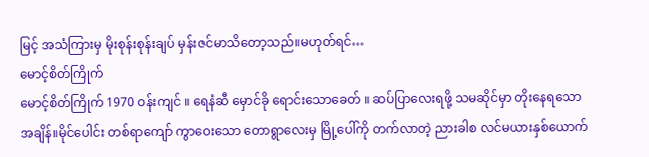မြင့် အသံကြားမှ မိုးစုန်းစုန်းချပ် မှန်းဇင်မာသိတော့သည်။မဟုတ်ရင်…
မောင့်စိတ်ကြိုက်
မောင့်စိတ်ကြိုက် 1970 ဝန်းကျင် ။ ရေနံဆီ မှောင်ခို ရောင်းသောခေတ် ။ ဆပ်ပြာလေးရဖို့ သမဆိုင်မှာ တိုးနေရသော အချိန်။မိုင်ပေါင်း တစ်ရာကျော် ကွာဝေးသော တောရွာလေးမှ မြို့ပေါ်ကို တက်လာတဲ့ ညားခါစ လင်မယားနှစ်ယောက်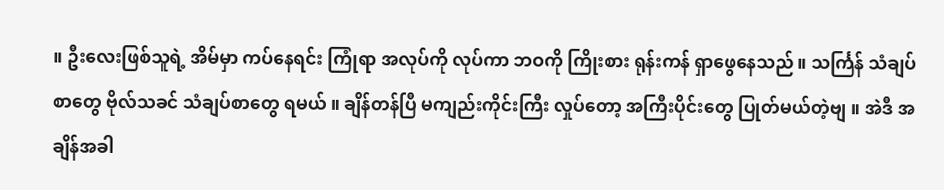။ ဦးလေးဖြစ်သူရဲ့ အိမ်မှာ ကပ်နေရင်း ကြုံရာ အလုပ်ကို လုပ်ကာ ဘဝကို ကြိုးစား ရုန်းကန် ရှာဖွေနေသည်။ သင်္ကြန် သံချပ်စာတွေ ဗိုလ်သခင် သံချပ်စာတွေ ရမယ် ။ ချိန်တန်ပြီ မကျည်းကိုင်းကြီး လှုပ်တော့ အကြီးပိုင်းတွေ ပြုတ်မယ်တဲ့ဗျ ။ အဲဒီ အချိန်အခါ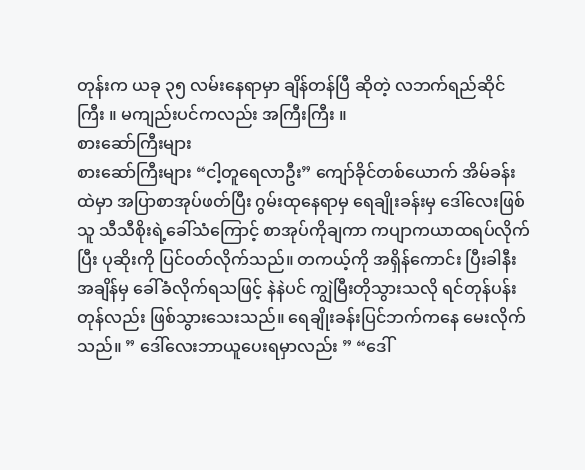တုန်းက ယခု ၃၅ လမ်းနေရာမှာ ချိန်တန်ပြီ ဆိုတဲ့ လဘက်ရည်ဆိုင်ကြီး ။ မကျည်းပင်ကလည်း အကြီးကြီး ။
စားဆော်ကြီးများ
စားဆော်ကြီးများ “ငါ့တူရေလာဦး” ကျော်ခိုင်တစ်ယောက် အိမ်ခန်းထဲမှာ အပြာစာအုပ်ဖတ်ပြီး ဂွမ်းထုနေရာမှ ရေချိုးခန်းမှ ဒေါ်လေးဖြစ်သူ သီသီစိုးရဲ့ခေါ်သံကြောင့် စာအုပ်ကိုချကာ ကပျာကယာထရပ်လိုက်ပြီး ပုဆိုးကို ပြင်ဝတ်လိုက်သည်။ တကယ့်ကို အရှိန်ကောင်း ပြီးခါနီးအချိန်မှ ခေါ်ခံလိုက်ရသဖြင့် နဲနဲပင် ကျွဲမြီးတိုသွားသလို ရင်တုန်ပန်းတုန်လည်း ဖြစ်သွားသေးသည်။ ရေချိုးခန်းပြင်ဘက်ကနေ မေးလိုက်သည်။ ” ဒေါ်လေးဘာယူပေးရမှာလည်း ” “ဒေါ်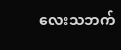လေးသဘက်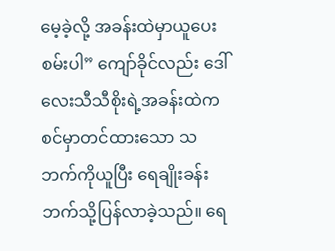မေ့ခဲ့လို့ အခန်းထဲမှာယူပေးစမ်းပါ” ကျော်ခိုင်လည်း ဒေါ်လေးသီသီစိုးရဲ့အခန်းထဲက စင်မှာတင်ထားသော သဘက်ကိုယူပြီး ရေချိုးခန်းဘက်သို့ပြန်လာခဲ့သည်။ ရေ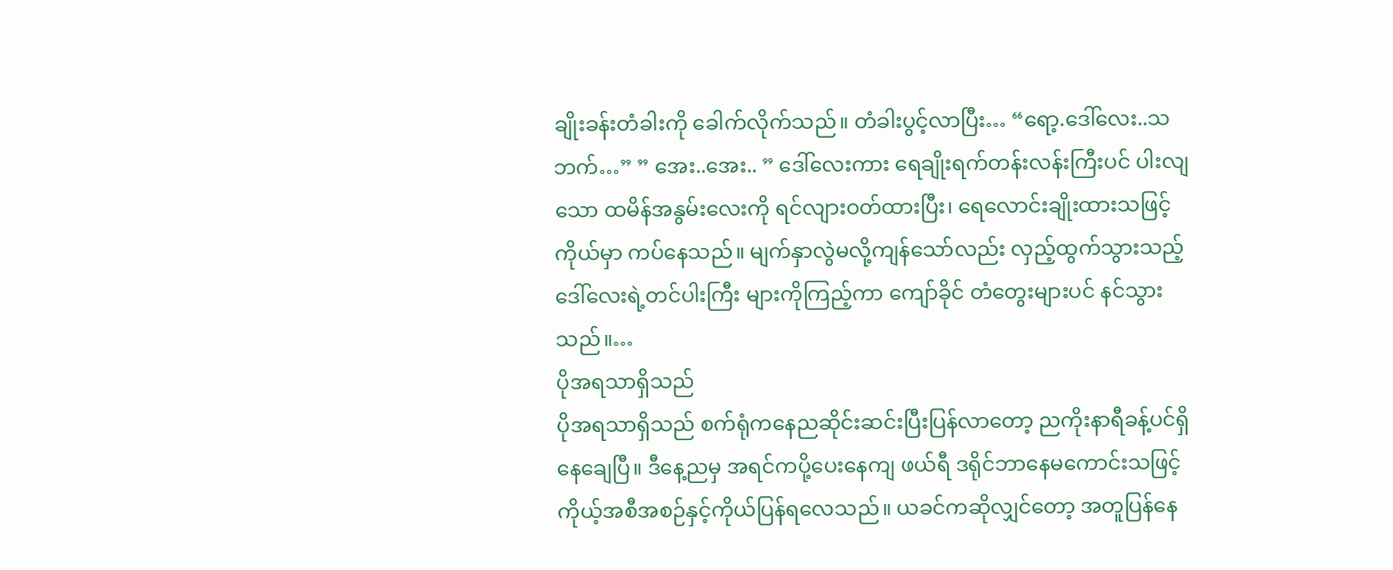ချိုးခန်းတံခါးကို ခေါက်လိုက်သည်။ တံခါးပွင့်လာပြီး… “ရော့.ဒေါ်လေး..သဘက်…” ” အေး..အေး.. ” ဒေါ်လေးကား ရေချိုးရက်တန်းလန်းကြီးပင် ပါးလျသော ထမိန်အနွမ်းလေးကို ရင်လျားဝတ်ထားပြီး၊ ရေလောင်းချိုးထားသဖြင့် ကိုယ်မှာ ကပ်နေသည်။ မျက်နှာလွဲမလို့ကျန်သော်လည်း လှည့်ထွက်သွားသည့် ဒေါ်လေးရဲ့တင်ပါးကြီး များကိုကြည့်ကာ ကျော်ခိုင် တံတွေးများပင် နင်သွားသည်။…
ပိုအရသာရှိသည်
ပိုအရသာရှိသည် စက်ရုံကနေညဆိုင်းဆင်းပြီးပြန်လာတော့ ညကိုးနာရီခန့်ပင်ရှိနေချေပြီ။ ဒီနေ့ညမှ အရင်ကပို့ပေးနေကျ ဖယ်ရီ ဒရိုင်ဘာနေမကောင်းသဖြင့် ကိုယ့်အစီအစဉ်နှင့်ကိုယ်ပြန်ရလေသည်။ ယခင်ကဆိုလျှင်တော့ အတူပြန်နေ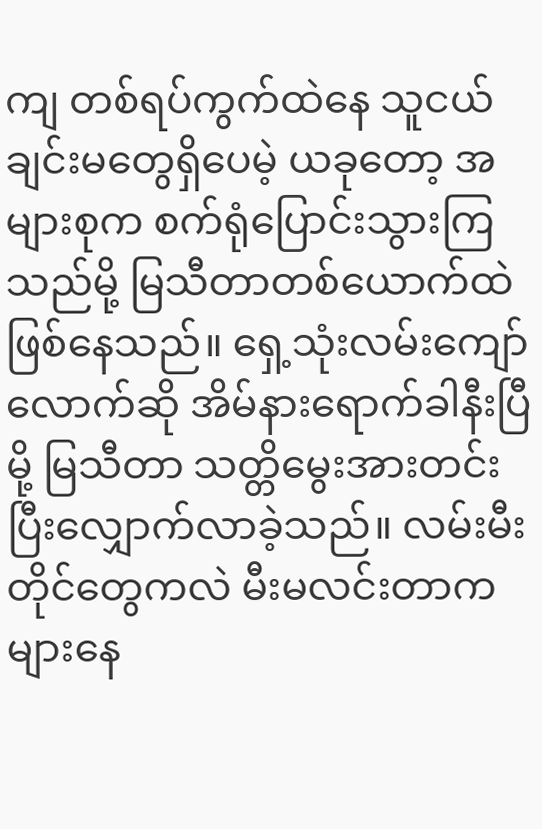ကျ တစ်ရပ်ကွက်ထဲနေ သူငယ်ချင်းမတွေရှိပေမဲ့ ယခုတော့ အများစုက စက်ရုံပြောင်းသွားကြသည်မို့ မြသီတာတစ်ယောက်ထဲဖြစ်နေသည်။ ရှေ့သုံးလမ်းကျော်လောက်ဆို အိမ်နားရောက်ခါနီးပြီမို့ မြသီတာ သတ္တိမွေးအားတင်းပြီးလျှောက်လာခဲ့သည်။ လမ်းမီးတိုင်တွေကလဲ မီးမလင်းတာကများနေ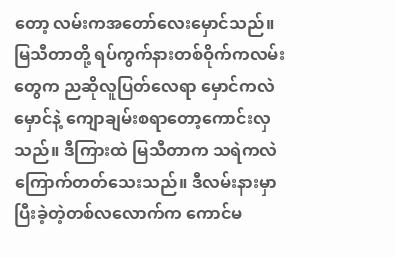တော့ လမ်းကအတော်လေးမှောင်သည်။ မြသီတာတို့ ရပ်ကွက်နားတစ်ဝိုက်ကလမ်းတွေက ညဆိုလူပြတ်လေရာ မှောင်ကလဲမှောင်နဲ့ ကျောချမ်းစရာတော့ကောင်းလှသည်။ ဒီကြားထဲ မြသီတာက သရဲကလဲကြောက်တတ်သေးသည်။ ဒီလမ်းနားမှာ ပြီးခဲ့တဲ့တစ်လလောက်က ကောင်မ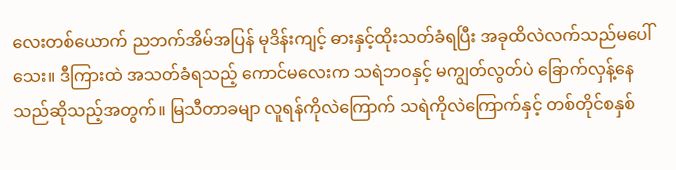လေးတစ်ယောက် ညဘက်အိမ်အပြန် မုဒိန်းကျင့် ဓားနှင့်ထိုးသတ်ခံရပြီး အခုထိလဲလက်သည်မပေါ်သေး။ ဒီကြားထဲ အသတ်ခံရသည့် ကောင်မလေးက သရဲဘဝနှင့် မကျွတ်လွတ်ပဲ ခြောက်လှန့်နေသည်ဆိုသည့်အတွက်။ မြသီတာခမျာ လူရန်ကိုလဲကြောက် သရဲကိုလဲကြောက်နှင့် တစ်တိုင်စနှစ်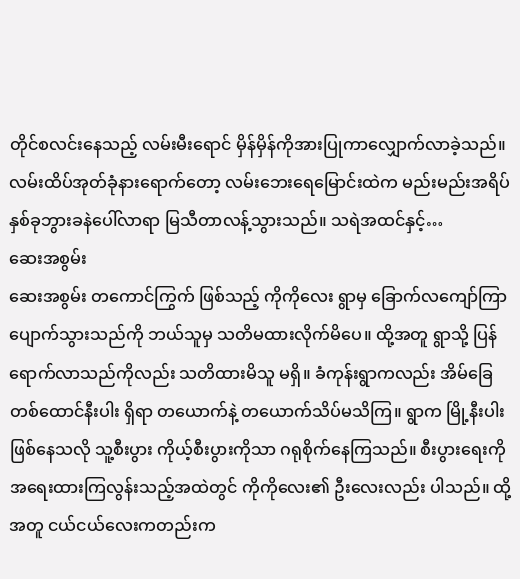တိုင်စလင်းနေသည့် လမ်းမီးရောင် မှိန်မှိန်ကိုအားပြုကာလျှောက်လာခဲ့သည်။ လမ်းထိပ်အုတ်ခုံနားရောက်တော့ လမ်းဘေးရေမြောင်းထဲက မည်းမည်းအရိပ်နှစ်ခုဘွားခနဲပေါ်လာရာ မြသီတာလန့်သွားသည်။ သရဲအထင်နှင့်…
ဆေးအစွမ်း
ဆေးအစွမ်း တကောင်ကြွက် ဖြစ်သည့် ကိုကိုလေး ရွာမှ ခြောက်လကျော်ကြာ ပျောက်သွားသည်ကို ဘယ်သူမှ သတိမထားလိုက်မိပေ။ ထို့အတူ ရွာသို့ ပြန်ရောက်လာသည်ကိုလည်း သတိထားမိသူ မရှိ။ ခံကုန်းရွာကလည်း အိမ်ခြေ တစ်ထောင်နီးပါး ရှိရာ တယောက်နဲ့ တယောက်သိပ်မသိကြ။ ရွာက မြို့နီးပါး ဖြစ်နေသလို သူ့စီးပွား ကိုယ့်စီးပွားကိုသာ ဂရုစိုက်နေကြသည်။ စီးပွားရေးကို အရေးထားကြလွန်းသည့်အထဲတွင် ကိုကိုလေး၏ ဦးလေးလည်း ပါသည်။ ထို့အတူ ငယ်ငယ်လေးကတည်းက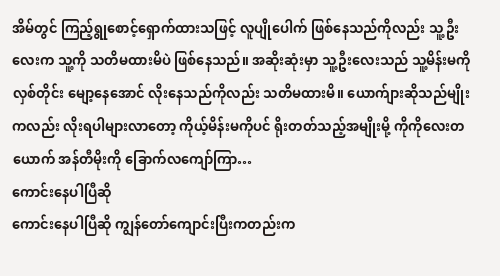အိမ်တွင် ကြည့်ရွုစောင့်ရှောက်ထားသဖြင့် လူပျိုပေါက် ဖြစ်နေသည်ကိုလည်း သူ့ဦးလေးက သူ့ကို သတိမထားမိပဲ ဖြစ်နေသည်။ အဆိုးဆုံးမှာ သူ့ဦးလေးသည် သူ့မိန်းမကို လှစ်တိုင်း မျော့နေအောင် လိုးနေသည်ကိုလည်း သတိမထားမိ။ ယောက်ျားဆိုသည်မျိုးကလည်း လိုးရပါများလာတော့ ကိုယ့်မိန်းမကိုပင် ရိုးတတ်သည့်အမျိုးမို့ ကိုကိုလေးတယောက် အန်တီမိုးကို ခြောက်လကျော်ကြာ…
ကောင်းနေပါပြီဆို
ကောင်းနေပါပြီဆို ကျွန်တော်ကျောင်းပြီးကတည်းက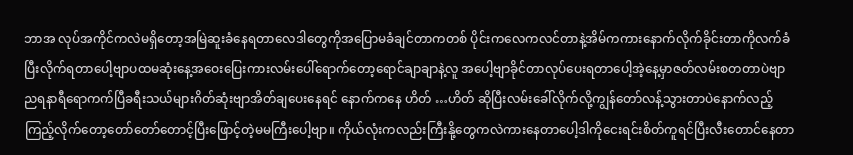ဘာအ လုပ်အကိုင်ကလဲမရှိတော့အမြဲဆူးခံနေရတာလေဒါတွေကိုအပြောမခံချင်တာကတစ် ပိုင်းကလေကလင်တာနဲ့အိမ်ကကားနောက်လိုက်ခိုင်းတာကိုလက်ခံပြီးလိုက်ရတာပေါ့ဗျာပထမဆုံးနေ့အဝေးပြေးကားလမ်းပေါ်ရောက်တော့ရောင်ချာချာနဲ့လူ အပေါ့ဗျာခိုင်တာလုပ်ပေးရတာပေါ့အဲ့နေ့မှာဇတ်လမ်းစတတာပဲဗျာညရနာရီရောကက်ပြီခရီးသယ်များဂိတ်ဆုံးဗျာအိတ်ချပေးနေရင် နောက်ကနေ ဟိတ် …ဟိတ် ဆိုပြီးလမ်းခေါ်လိုက်လို့ကျွန်တော်လန့်သွားတာပဲနောက်လည့်ကြည့်လိုက်တော့တော်တော်တောင့်ပြီးဖြောင့်တဲ့မမကြီးပေါ့ဗျာ။ ကိုယ်လုံးကလည်းကြီးနို့တွေကလဲကားနေတာပေါ့ဒါကိုငေးရင်းစိတ်ကူရင်ပြီးလီးတောင်နေတာ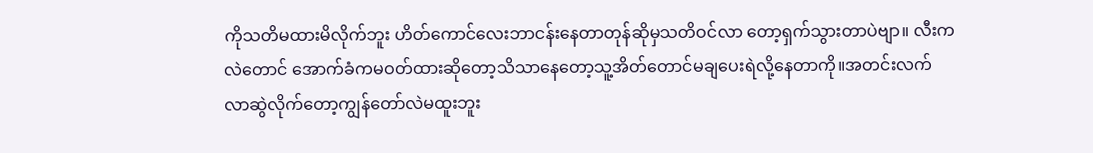ကိုသတိမထားမိလိုက်ဘူး ဟိတ်ကောင်လေးဘာငန်းနေတာတုန်ဆိုမှသတိဝင်လာ တော့ရှက်သွားတာပဲဗျာ။ လီးကလဲတောင် အောက်ခံကမဝတ်ထားဆိုတော့သိသာနေတော့သူ့အိတ်တောင်မချပေးရဲလို့နေတာကို။အတင်းလက်လာဆွဲလိုက်တော့ကျွန်တော်လဲမထူးဘူး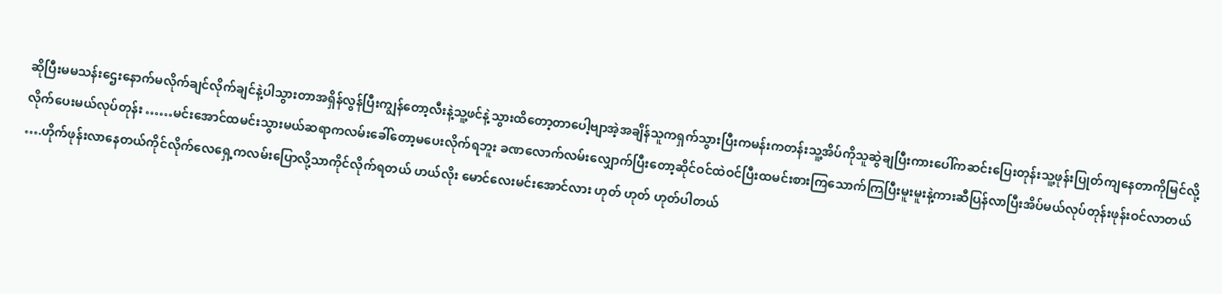ဆိုပြီးမမသန်းဌေးနောက်မလိုက်ချင်လိုက်ချင်နဲ့ပါသွားတာအရှိန်လွန်ပြီးကျွန်တော့လီးနဲ့သူ့ဖင်နဲ့သွားထိတော့တာပေါ့ဗျာအဲ့အချိန်သူကရှက်သွားပြီးကမန်းကတန်းသူ့အိပ်ကိုသူဆွဲချပြီးကားပေါ်ကဆင်းပြေးတုန်းသူ့ဖုန်းပြုတ်ကျနေတာကိုမြင်လို့လိုက်ပေးမယ်လုပ်တုန်း ……မင်းအောင်ထမင်းသွားမယ်ဆရာကလမ်းခေါ်တော့မပေးလိုက်ရဘူး ခဏလောက်လမ်းလျှောက်ပြီးတော့ဆိုင်ဝင်ထဲဝင်ပြီးထမင်းစားကြသောက်ကြပြီးမူးမူးနဲ့ကားဆီပြန်လာပြီးအိပ်မယ်လုပ်တုန်းဖုန်းဝင်လာတယ် ….ဟိုက်ဖုန်းလာနေတယ်ကိုင်လိုက်လေရှေ့ကလမ်းပြောလို့သာကိုင်လိုက်ရတယ် ဟယ်လိုး မောင်လေးမင်းအောင်လား ဟုတ် ဟုတ် ဟုတ်ပါတယ်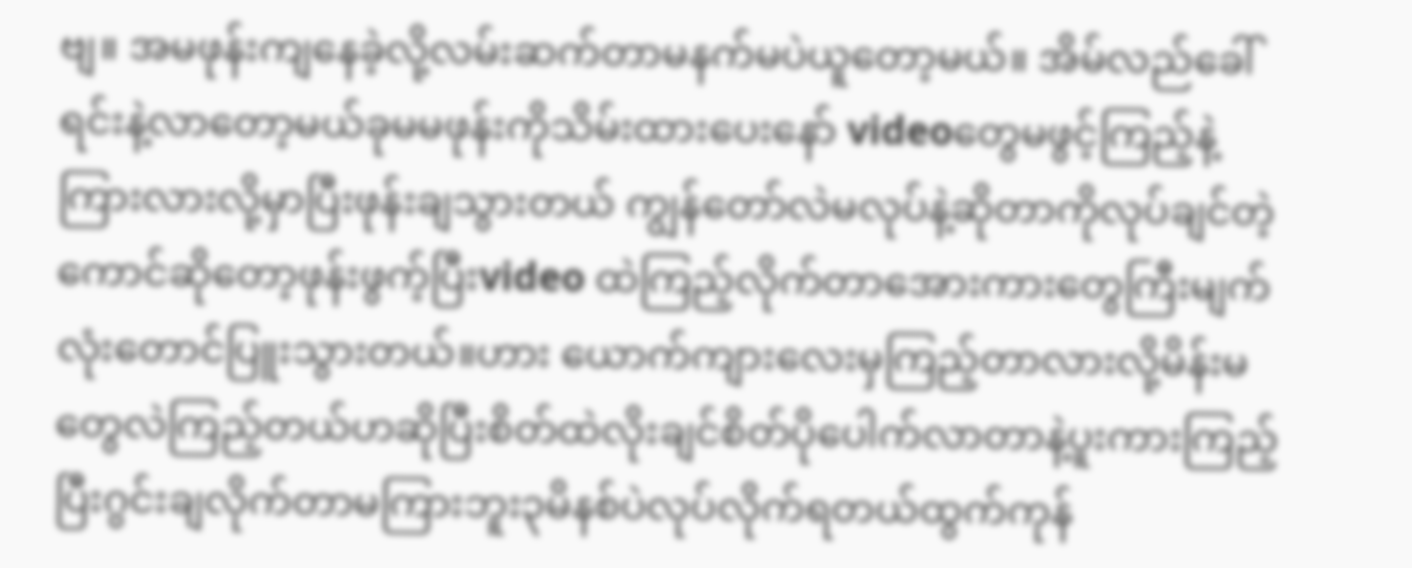ဗျ။ အမဖုန်းကျနေခဲ့လို့လမ်းဆက်တာမနက်မပဲယူတော့မယ်။ အိမ်လည်ခေါ်ရင်းနဲ့လာတော့မယ်ခုမမဖုန်းကိုသိမ်းထားပေးနော် videoတွေမဖွင့်ကြည့်နဲ့ကြားလားလို့မှာပြီးဖုန်းချသွားတယ် ကျွန်တော်လဲမလုပ်နဲ့ဆိုတာကိုလုပ်ချင်တဲ့ကောင်ဆိုတော့ဖုန်းဖွက့်ပြီးvideo ထဲကြည့်လိုက်တာအေားကားတွေကြီးမျက်လုံးတောင်ပြူးသွားတယ်။ဟား ယောက်ကျားလေးမှကြည့်တာလားလို့မိန်းမတွေလဲကြည့်တယ်ဟဆိုပြီးစိတ်ထဲလိုးချင်စိတ်ပိုပေါက်လာတာနဲ့ပူးကားကြည့်ပြီးဂွင်းချလိုက်တာမကြားဘူး၃မိနစ်ပဲလုပ်လိုက်ရတယ်ထွက်ကုန်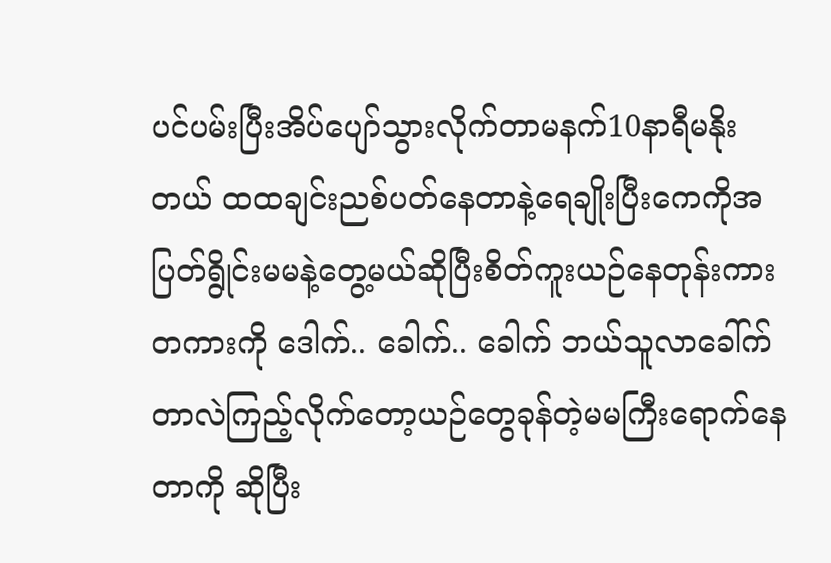ပင်ပမ်းပြီးအိပ်ပျော်သွားလိုက်တာမနက်10နာရီမနိုးတယ် ထထချင်းညစ်ပတ်နေတာနဲ့ရေချိုးပြီးကေကိုအပြတ်ရွိုင်းမမနဲ့တွေ့မယ်ဆိုပြီးစိတ်ကူးယဉ်နေတုန်းကားတကားကို ဒေါက်.. ခေါက်.. ခေါက် ဘယ်သူလာခေါ်က်တာလဲကြည့်လိုက်တော့ယဉ်တွေခုန်တဲ့မမကြီးရောက်နေတာကို ဆိုပြီး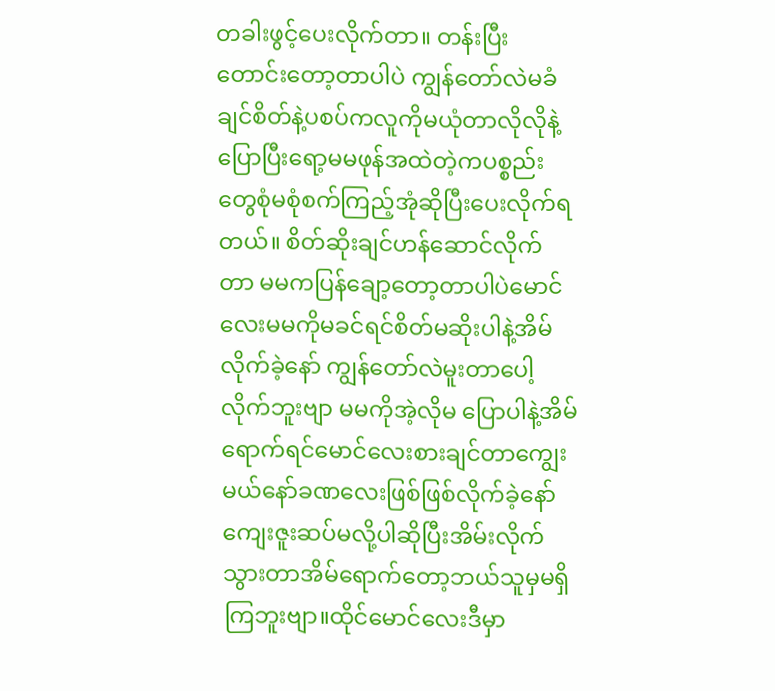တခါးဖွင့်ပေးလိုက်တာ။ တန်းပြီးတောင်းတော့တာပါပဲ ကျွန်တော်လဲမခံချင်စိတ်နဲ့ပစပ်ကလူကိုမယုံတာလိုလိုနဲ့ပြောပြီးရော့မမဖုန်အထဲတဲ့ကပစ္စည်းတွေစုံမစုံစက်ကြည့်အုံဆိုပြီးပေးလိုက်ရတယ်။ စိတ်ဆိုးချင်ဟန်ဆောင်လိုက်တာ မမကပြန်ချော့တော့တာပါပဲမောင်လေးမမကိုမခင်ရင်စိတ်မဆိုးပါနဲ့အိမ်လိုက်ခဲ့နော် ကျွန်တော်လဲမူးတာပေါ့လိုက်ဘူးဗျာ မမကိုအဲ့လိုမ ပြောပါနဲ့အိမ်ရောက်ရင်မောင်လေးစားချင်တာကျွေးမယ်နော်ခဏလေးဖြစ်ဖြစ်လိုက်ခဲ့နော်ကျေးဇူးဆပ်မလို့ပါဆိုပြီးအိမ်းလိုက်သွားတာအိမ်ရောက်တော့ဘယ်သူမှမရှိကြဘူးဗျာ။ထိုင်မောင်လေးဒီမှာ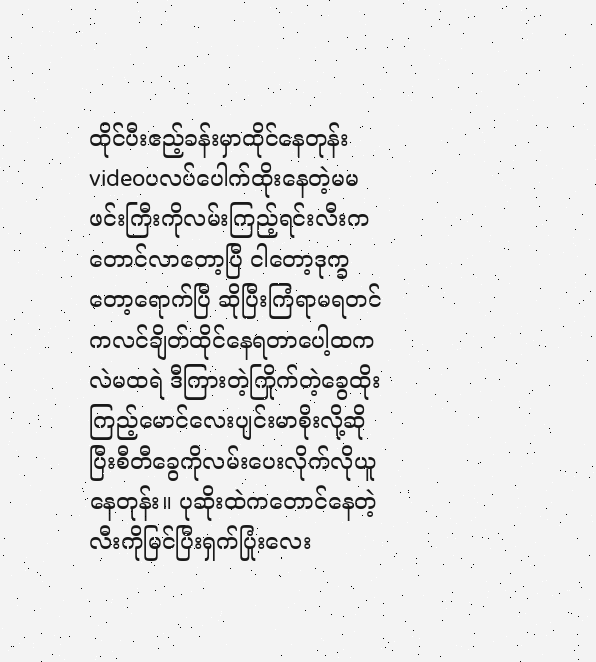ထိုင်ပီးဧည့်ခန်းမှာထိုင်နေတုန်းvideoပလပ်ပေါက်ထိုးနေတဲ့မမဖင်းကြီးကိုလမ်းကြည့်ရင်းလီးကတောင်လာတော့ပြီ ငါတော့ဒုက္ခတော့ရောက်ပြီ ဆိုပြီးကြံရာမရတင်ကလင်ချိတ်ထိုင်နေရတာပေါ့ထကလဲမထရဲ ဒီကြားတဲ့ကြိုက်တဲ့ခွေထိုးကြည့်မောင်လေးပျင်းမာစိုးလို့ဆိုပြီးစီတီခွေကိုလမ်းပေးလိုက်လိုယူနေတုန်း။ ပုဆိုးထဲကတောင်နေတဲ့လီးကိုမြင်ပြီးရှက်ပြုံးလေး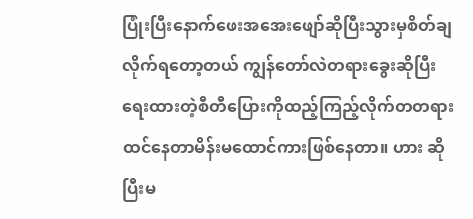ပြုံးပြီးနောက်ဖေးအအေးဖျော်ဆိုပြီးသွားမှစိတ်ချလိုက်ရတော့တယ် ကျွန်တော်လဲတရားခွေးဆိုပြီးရေးထားတဲ့စီတီပြေားကိုထည့်ကြည့်လိုက်တတရားထင်နေတာမိန်းမထောင်ကားဖြစ်နေတာ။ ဟား ဆိုပြီးမ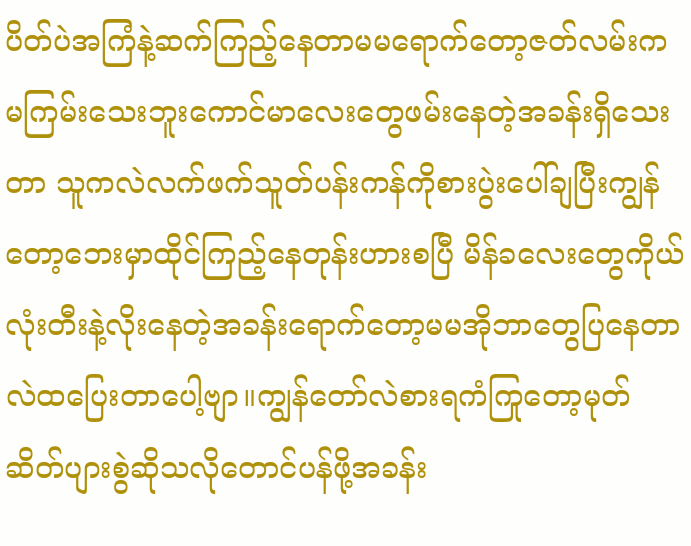ပိတ်ပဲအကြံနဲ့ဆက်ကြည့်နေတာမမရောက်တော့ဇတ်လမ်းကမကြမ်းသေးဘူးကောင်မာလေးတွေဖမ်းနေတဲ့အခန်းရှိသေးတာ သူကလဲလက်ဖက်သူတ်ပန်းကန်ကိုစားပွဲးပေါ်ချပြီးကျွန်တော့ဘေးမှာထိုင်ကြည့်နေတုန်းဟားစပြီ မိန်ခလေးတွေကိုယ်လုံးတီးနဲ့လိုးနေတဲ့အခန်းရောက်တော့မမအိုဘာတွေပြနေတာလဲထပြေးတာပေါ့ဗျာ။ကျွန်တော်လဲစားရကံကြုတော့မုတ်ဆိတ်ပျားစွဲဆိုသလိုတောင်ပန်ဖို့အခန်း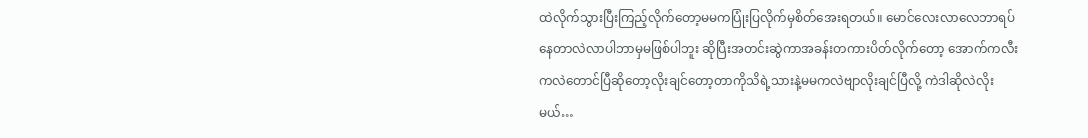ထဲလိုက်သွားပြီးကြည့်လိုက်တော့မမကပြုံးပြလိုက်မှစိတ်အေးရတယ်။ မောင်လေးလာလေဘာရပ်နေတာလဲလာပါဘာမှမဖြစ်ပါဘူး ဆိုပြီးအတင်းဆွဲကာအခန်းတကားပိတ်လိုက်တော့ အောက်ကလီးကလဲတောင်ပြီဆိုတော့လိုးချင်တော့တာကိုသိရဲ့သားနဲ့မမကလဲဗျာလိုးချင်ပြီလို့ ကဲဒါဆိုလဲလိုးမယ်…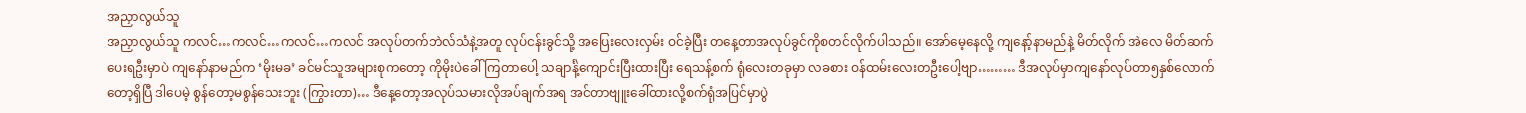အညှာလွယ်သူ
အညှာလွယ်သူ ကလင်…ကလင်…ကလင်…ကလင် အလုပ်တက်ဘဲလ်သံနဲ့အတူ လုပ်ငန်းခွင်သို့ အပြေးလေးလှမ်း ဝင်ခဲ့ပြီး တနေ့တာအလုပ်ခွင်ကိုစတင်လိုက်ပါသည်။ အော်မေ့နေလို့ ကျနော့်နာမည်နဲ့ မိတ်လိုက် အဲလေ မိတ်ဆက်ပေးရဦးမှာပဲ ကျနော်နာမည်က ‘မိုးမခ’ ခင်မင်သူအများစုကတော့ ကိုမိုးပဲခေါ်ကြတာပေါ့ သချာင်္နဲ့ကျောင်းပြီးထားပြီး ရေသန့်စက် ရုံလေးတခုမှာ လခစား ဝန်ထမ်းလေးတဦးပေါ့ဗျာ……… ဒီအလုပ်မှာကျနော်လုပ်တာ၅နှစ်လောက်တော့ရှိပြီ ဒါပေမဲ့ စွန်တော့မစွန်သေးဘူး (ကြွားတာ)… ဒီနေ့တော့အလုပ်သမားလိုအပ်ချက်အရ အင်တာဗျူးခေါ်ထားလို့စက်ရုံအပြင်မှာပွဲ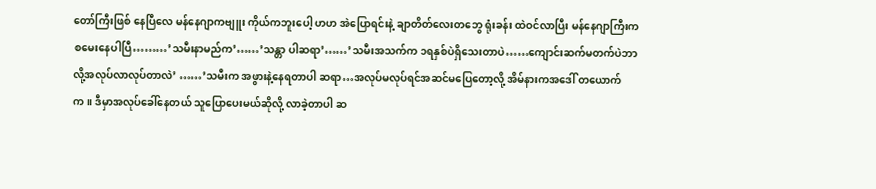တော်ကြီးဖြစ် နေပြီလေ မန်နေဂျာကဗျူး ကိုယ်ကဘူးပေါ့ ဟဟ အဲပြောရင်းနဲ့ ချာတိတ်လေးတဘွေ ရုံးခန်း ထဲဝင်လာပြီး မန်နေဂျာကြီးကစမေးနေပါပြီ………’သမီးနာမည်က’……’သန္တာ ပါဆရာ’……’သမီးအသက်က ၁ရနှစ်ပဲရှိသေးတာပဲ……ကျောင်းဆက်မတက်ပဲဘာလို့အလုပ်လာလုပ်တာလဲ’ ……’သမီးက အဖွားနဲ့နေရတာပါ ဆရာ…အလုပ်မလုပ်ရင်အဆင်မပြေတော့လို့ အိမ်နားကအဒေါ် တယောက်က။ ဒီမှာအလုပ်ခေါ်နေတယ် သူပြောပေးမယ်ဆိုလို့ လာခဲ့တာပါ ဆ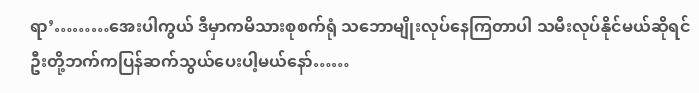ရာ’………အေးပါကွယ် ဒီမှာကမိသားစုစက်ရုံ သဘောမျိုးလုပ်နေကြတာပါ သမီးလုပ်နိုင်မယ်ဆိုရင် ဦးတို့ဘက်ကပြန်ဆက်သွယ်ပေးပါ့မယ်နော်……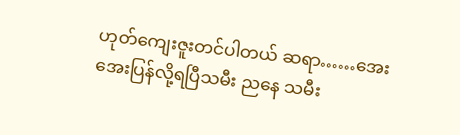ဟုတ်ကျေးဇူးတင်ပါတယ် ဆရာ……အေးအေးပြန်လို့ရပြီသမီး ညနေ သမီး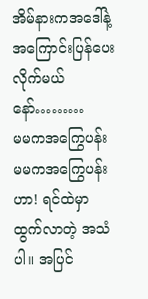အိမ်နားကအဒေါ်နဲ့ အကြောင်းပြန်ပေးလိုက်မယ်နော်………
မမကအကြွေပန်း
မမကအကြွေပန်း ဟာ! ရင်ထဲမှာ ထွက်လာတဲ့ အသံပါ။ အပြင်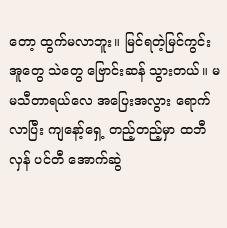တော့ ထွက်မလာဘူး။ မြင်ရတဲ့မြင်ကွင်း အူတွေ သဲတွေ ဗြောင်းဆန် သွားတယ်။ မမသီတာရယ်လေ အပြေးအလွား ရောက်လာပြီး ကျနော့်ရှေ့ တည့်တည့်မှာ ထဘီလှန် ပင်တီ အောက်ဆွဲ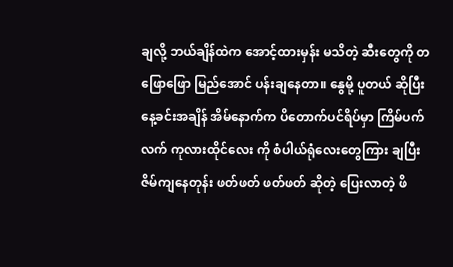ချလို့ ဘယ်ချိန်ထဲက အောင့်ထားမှန်း မသိတဲ့ ဆီးတွေကို တဖြောဖြော မြည်အောင် ပန်းချနေတာ။ နွေမို့ ပူတယ် ဆိုပြီး နေ့ခင်းအချိန် အိမ်နောက်က ပိတောက်ပင်ရိပ်မှာ ကြိမ်ပက်လက် ကုလားထိုင်လေး ကို စံပါယ်ရုံလေးတွေကြား ချပြီး ဇိမ်ကျနေတုန်း ဖတ်ဖတ် ဖတ်ဖတ် ဆိုတဲ့ ပြေးလာတဲ့ ဖိ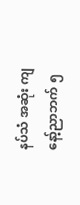နပ်သံ အဆုံး ကျနော့်ညာဘက် ၅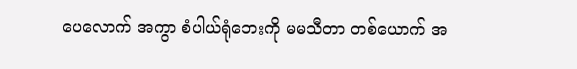ပေလောက် အကွာ စံပါယ်ရုံဘေးကို မမသီတာ တစ်ယောက် အ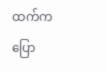ထက်က ပြော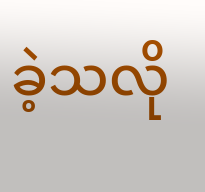ခဲ့သလို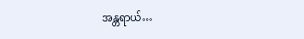အန္တရာယ်…